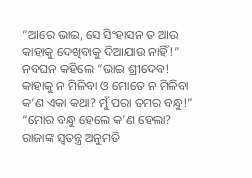“ଆରେ ଭାଇ, ସେ ସିଂହାସନ ତ ଆଉ କାହାକୁ ଦେଖିବାକୁ ଦିଆଯାଉ ନାହିଁ!”
ନବଘନ କହିଲେ “ଭାଇ ଶ୍ରୀଦେବ! କାହାକୁ ନ ମିଳିବା ଓ ମୋତେ ନ ମିଳିବା କ’ଣ ଏକା କଥା? ମୁଁ ପରା ତମର ବନ୍ଧୁ!”
“ମୋର ବନ୍ଧୁ ହେଲେ କ’ଣ ହେଲା? ରାଜାଙ୍କ ସ୍ୱତନ୍ତ୍ର ଅନୁମତି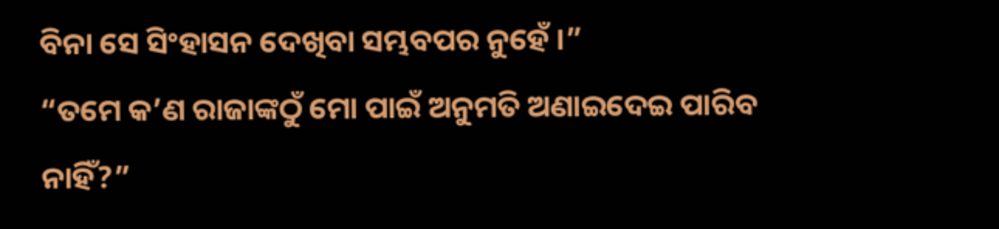ବିନା ସେ ସିଂହାସନ ଦେଖିବା ସମ୍ଭବପର ନୁହେଁ ।”
“ତମେ କ’ଣ ରାଜାଙ୍କଠୁଁ ମୋ ପାଇଁ ଅନୁମତି ଅଣାଇଦେଇ ପାରିବ ନାହିଁ?”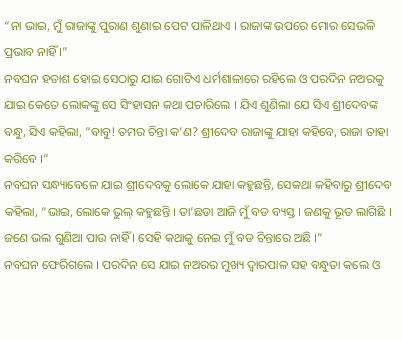“ନା ଭାଇ, ମୁଁ ରାଜାଙ୍କୁ ପୁରାଣ ଶୁଣାଇ ପେଟ ପାଳିଥାଏ । ରାଜାଙ୍କ ଉପରେ ମୋର ସେଭଳି ପ୍ରଭାବ ନାହିଁ ।”
ନବଘନ ହତାଶ ହୋଇ ସେଠାରୁ ଯାଇ ଗୋଟିଏ ଧର୍ମଶାଳାରେ ରହିଲେ ଓ ପରଦିନ ନଅରକୁ ଯାଇ କେତେ ଲୋକଙ୍କୁ ସେ ସିଂହାସନ କଥା ପଚାରିଲେ । ଯିଏ ଶୁଣିଲା ଯେ ସିଏ ଶ୍ରୀଦେବଙ୍କ ବନ୍ଧୁ, ସିଏ କହିଲା, “ବାବୁ! ତମର ଚିନ୍ତା କ’ଣ? ଶ୍ରୀଦେବ ରାଜାଙ୍କୁ ଯାହା କହିବେ, ରାଜା ତାହା କରିବେ ।”
ନବଘନ ସନ୍ଧ୍ୟାବେଳେ ଯାଇ ଶ୍ରୀଦେବକୁ ଲୋକେ ଯାହା କହୁଛନ୍ତି, ସେକଥା କହିବାରୁ ଶ୍ରୀଦେବ କହିଲା, “ଭାଇ, ଲୋକେ ଭୁଲ୍ କହୁଛନ୍ତି । ତା’ଛଡା ଆଜି ମୁଁ ବଡ ବ୍ୟସ୍ତ । ଜଣକୁ ଭୂତ ଲାଗିଛି । ଜଣେ ଭଲ ଗୁଣିଆ ପାଉ ନାହିଁ । ସେହି କଥାକୁ ନେଇ ମୁଁ ବଡ ଚିନ୍ତାରେ ଅଛି ।”
ନବଘନ ଫେରିଗଲେ । ପରଦିନ ସେ ଯାଇ ନଅରର ମୁଖ୍ୟ ଦ୍ୱାରପାଳ ସହ ବନ୍ଧୁତା କଲେ ଓ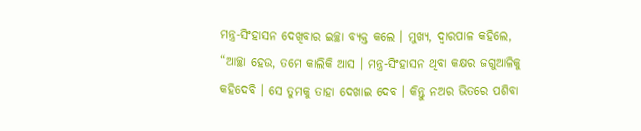ମନ୍ତ୍ର-ସିଂହାସନ ଦେଖିବାର ଇଚ୍ଛା ବ୍ୟକ୍ତ କଲେ । ମୁଖ୍ୟ, ଦ୍ୱାରପାଳ କହିଲେ, “ଆଚ୍ଛା ହେଉ, ତମେ କାଲିକି ଆସ । ମନ୍ତ୍ର-ସିଂହାସନ ଥିବା କକ୍ଷର ଜଗୁଆଳିକୁ କହିଦେବି । ସେ ତୁମକୁ ତାହା ଦେଖାଇ ଦେବ । କିନ୍ତୁ ନଅର ଭିତରେ ପଶିବା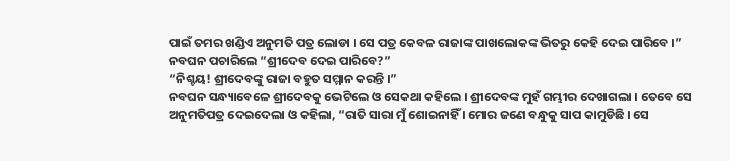ପାଇଁ ତମର ଖଣ୍ଡିଏ ଅନୁମତି ପତ୍ର ଲୋଡା । ସେ ପତ୍ର କେବଳ ରାଜାଙ୍କ ପାଖଲୋକଙ୍କ ଭିତରୁ କେହି ଦେଇ ପାରିବେ ।”
ନବଘନ ପଚାରିଲେ “ଶ୍ରୀଦେବ ଦେଇ ପାରିବେ?”
“ନିଶ୍ଚୟ! ଶ୍ରୀଦେବଙ୍କୁ ରାଜା ବହୁତ ସମ୍ମାନ କରନ୍ତି ।”
ନବଘନ ସନ୍ଧ୍ୟାବେଳେ ଶ୍ରୀଦେବକୁ ଭେଟିଲେ ଓ ସେକଥା କହିଲେ । ଶ୍ରୀଦେବଙ୍କ ମୁହଁ ଗମ୍ଭୀର ଦେଖାଗଲା । ତେବେ ସେ ଅନୁମତିପତ୍ର ଦେଇଦେଲା ଓ କହିଲା, “ରାତି ସାରା ମୁଁ ଶୋଇନାହିଁ । ମୋର ଜଣେ ବନ୍ଧୁକୁ ସାପ କାମୁଡିଛି । ସେ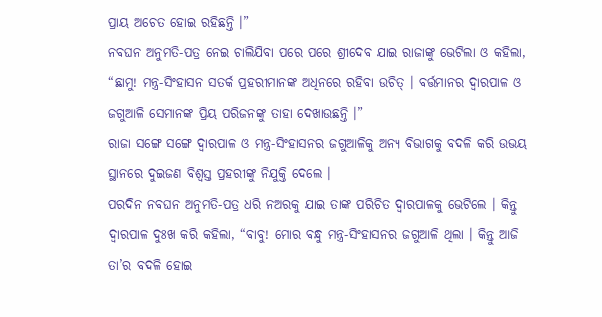ପ୍ରାୟ ଅଚେତ ହୋଇ ରହିଛନ୍ତି ।”
ନବଘନ ଅନୁମତି-ପତ୍ର ନେଇ ଚାଲିଯିବା ପରେ ପରେ ଶ୍ରୀଦେବ ଯାଇ ରାଜାଙ୍କୁ ଭେଟିଲା ଓ କହିଲା, “ଛାମୁ! ମନ୍ତ୍ର-ସିଂହାସନ ସତର୍କ ପ୍ରହରୀମାନଙ୍କ ଅଧିନରେ ରହିବା ଉଚିତ୍ । ବର୍ତ୍ତମାନର ଦ୍ୱାରପାଳ ଓ ଜଗୁଆଳି ସେମାନଙ୍କ ପ୍ରିୟ ପରିଜନଙ୍କୁ ତାହା ଦେଖାଉଛନ୍ତି ।”
ରାଜା ସଙ୍ଗେ ସଙ୍ଗେ ଦ୍ୱାରପାଳ ଓ ମନ୍ତ୍ର-ସିଂହାସନର ଜଗୁଆଳିକୁ ଅନ୍ୟ ବିଭାଗକୁ ବଦଳି କରି ଉଭୟ ସ୍ଥାନରେ ଦୁଇଜଣ ବିଶ୍ୱସ୍ତ ପ୍ରହରୀଙ୍କୁ ନିଯୁକ୍ତି ଦେଲେ ।
ପରଦିନ ନବଘନ ଅନୁମତି-ପତ୍ର ଧରି ନଅରକୁ ଯାଇ ତାଙ୍କ ପରିଚିତ ଦ୍ୱାରପାଳକୁ ଭେଟିଲେ । କିନ୍ତୁ ଦ୍ୱାରପାଳ ଦୁଃଖ କରି କହିଲା, “ବାବୁ! ମୋର ବନ୍ଧୁ ମନ୍ତ୍ର-ସିଂହାସନର ଜଗୁଆଳି ଥିଲା । କିନ୍ତୁ ଆଜି ତା’ର ବଦଳି ହୋଇ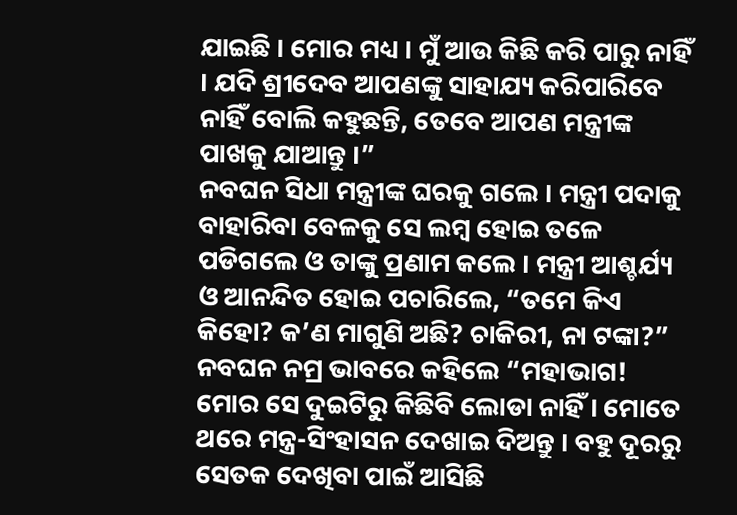ଯାଇଛି । ମୋର ମଧ୍ୟ । ମୁଁ ଆଉ କିଛି କରି ପାରୁ ନାହିଁ । ଯଦି ଶ୍ରୀଦେବ ଆପଣଙ୍କୁ ସାହାଯ୍ୟ କରିପାରିବେ ନାହିଁ ବୋଲି କହୁଛନ୍ତି, ତେବେ ଆପଣ ମନ୍ତ୍ରୀଙ୍କ ପାଖକୁ ଯାଆନ୍ତୁ ।”
ନବଘନ ସିଧା ମନ୍ତ୍ରୀଙ୍କ ଘରକୁ ଗଲେ । ମନ୍ତ୍ରୀ ପଦାକୁ ବାହାରିବା ବେଳକୁ ସେ ଲମ୍ବ ହୋଇ ତଳେ ପଡିଗଲେ ଓ ତାଙ୍କୁ ପ୍ରଣାମ କଲେ । ମନ୍ତ୍ରୀ ଆଶ୍ଚର୍ଯ୍ୟ ଓ ଆନନ୍ଦିତ ହୋଇ ପଚାରିଲେ, “ତମେ କିଏ କିହୋ? କ’ଣ ମାଗୁଣି ଅଛି? ଚାକିରୀ, ନା ଟଙ୍କା?”
ନବଘନ ନମ୍ର ଭାବରେ କହିଲେ “ମହାଭାଗ! ମୋର ସେ ଦୁଇଟିରୁ କିଛିବି ଲୋଡା ନାହିଁ । ମୋତେ ଥରେ ମନ୍ତ୍ର-ସିଂହାସନ ଦେଖାଇ ଦିଅନ୍ତୁ । ବହୁ ଦୂରରୁ ସେତକ ଦେଖିବା ପାଇଁ ଆସିଛି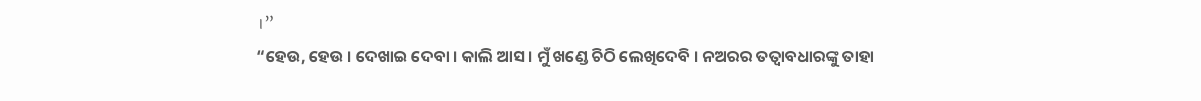।”
“ହେଉ, ହେଉ । ଦେଖାଇ ଦେବା । କାଲି ଆସ । ମୁଁ ଖଣ୍ଡେ ଚିଠି ଲେଖିଦେବି । ନଅରର ତତ୍ୱାବଧାରଙ୍କୁ ତାହା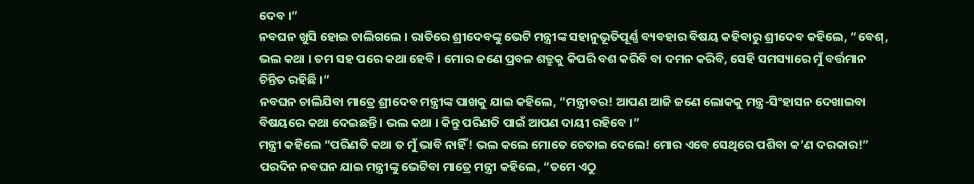ଦେବ ।”
ନବଘନ ଖୁସି ହୋଇ ଚାଲିଗଲେ । ରାତିରେ ଶ୍ରୀଦେବଙ୍କୁ ଭେଟି ମନ୍ତ୍ରୀଙ୍କ ସହାନୁଭୂତିପୂର୍ଣ୍ଣ ବ୍ୟବହାର ବିଷୟ କହିବାରୁ ଶ୍ରୀଦେବ କହିଲେ, “ବେଶ୍, ଭଲ କଥା । ତମ ସହ ପରେ କଥା ହେବି । ମୋର ଜଣେ ପ୍ରବଳ ଶତ୍ରୁକୁ କିପରି ବଶ କରିବି ବା ଦମନ କରିବି, ସେହି ସମସ୍ୟାରେ ମୁଁ ବର୍ତ୍ତମାନ ଚିନ୍ତିତ ରହିଛି ।”
ନବଘନ ଚାଲିଯିବା ମାତ୍ରେ ଶ୍ରୀଦେବ ମନ୍ତ୍ରୀଙ୍କ ପାଖକୁ ଯାଇ କହିଲେ, “ମନ୍ତ୍ରୀବର! ଆପଣ ଆଜି ଜଣେ ଲୋକକୁ ମନ୍ତ୍ର-ସିଂହାସନ ଦେଖାଇବା ବିଷୟରେ କଥା ଦେଇଛନ୍ତି । ଭଲ କଥା । କିନ୍ତୁ ପରିଣତି ପାଇଁ ଆପଣ ଦାୟୀ ରହିବେ ।”
ମନ୍ତ୍ରୀ କହିଲେ “ପରିଣତି କଥା ତ ମୁଁ ଭାବି ନାହିଁ! ଭଲ କଲେ ମୋତେ ଚେତାଇ ଦେଲେ! ମୋର ଏବେ ସେଥିରେ ପଶିବା କ’ଣ ଦରକାର!”
ପରଦିନ ନବଘନ ଯାଇ ମନ୍ତ୍ରୀଙ୍କୁ ଭେଟିବା ମାତ୍ରେ ମନ୍ତ୍ରୀ କହିଲେ, “ତମେ ଏଠୁ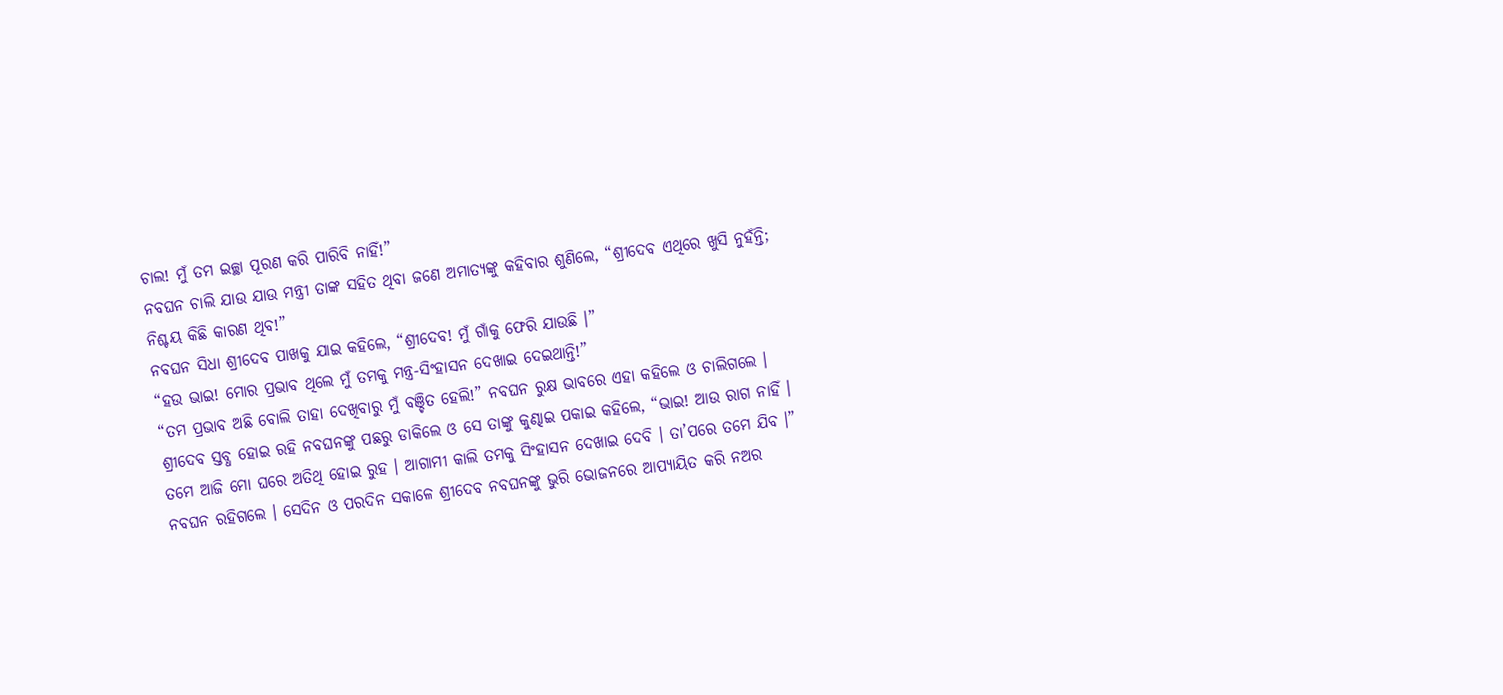ଚାଲ! ମୁଁ ତମ ଇଚ୍ଛା ପୂରଣ କରି ପାରିବି ନାହିଁ!”
ନବଘନ ଚାଲି ଯାଉ ଯାଉ ମନ୍ତ୍ରୀ ତାଙ୍କ ସହିତ ଥିବା ଜଣେ ଅମାତ୍ୟଙ୍କୁ କହିବାର ଶୁଣିଲେ, “ଶ୍ରୀଦେବ ଏଥିରେ ଖୁସି ନୁହଁନ୍ତି; ନିଶ୍ଚୟ କିଛି କାରଣ ଥିବ!”
ନବଘନ ସିଧା ଶ୍ରୀଦେବ ପାଖକୁ ଯାଇ କହିଲେ, “ଶ୍ରୀଦେବ! ମୁଁ ଗାଁକୁ ଫେରି ଯାଉଛି ।”
“ହଉ ଭାଇ! ମୋର ପ୍ରଭାବ ଥିଲେ ମୁଁ ତମକୁ ମନ୍ତ୍ର-ସିଂହାସନ ଦେଖାଇ ଦେଇଥାନ୍ତି!”
“ତମ ପ୍ରଭାବ ଅଛି ବୋଲି ତାହା ଦେଖିବାରୁ ମୁଁ ବଞ୍ଚିତ ହେଲି!” ନବଘନ ରୁକ୍ଷ ଭାବରେ ଏହା କହିଲେ ଓ ଚାଲିଗଲେ ।
ଶ୍ରୀଦେବ ସ୍ତବ୍ଧ ହୋଇ ରହି ନବଘନଙ୍କୁ ପଛରୁ ଡାକିଲେ ଓ ସେ ତାଙ୍କୁ କୁଣ୍ଢାଇ ପକାଇ କହିଲେ, “ଭାଇ! ଆଉ ରାଗ ନାହିଁ । ତମେ ଆଜି ମୋ ଘରେ ଅତିଥି ହୋଇ ରୁହ । ଆଗାମୀ କାଲି ତମକୁ ସିଂହାସନ ଦେଖାଇ ଦେବି । ତା’ପରେ ତମେ ଯିବ ।”
ନବଘନ ରହିଗଲେ । ସେଦିନ ଓ ପରଦିନ ସକାଳେ ଶ୍ରୀଦେବ ନବଘନଙ୍କୁ ଭୁରି ଭୋଜନରେ ଆପ୍ୟାୟିତ କରି ନଅର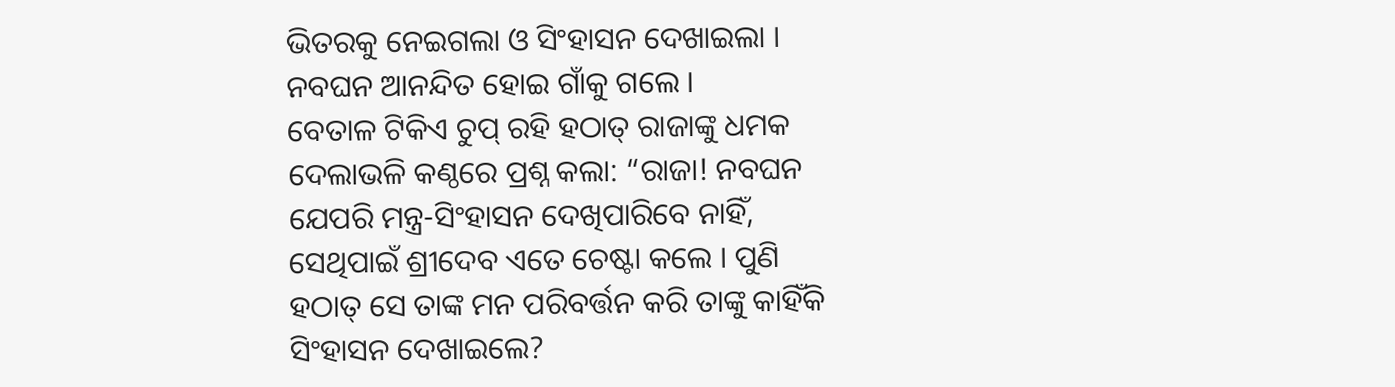ଭିତରକୁ ନେଇଗଲା ଓ ସିଂହାସନ ଦେଖାଇଲା । ନବଘନ ଆନନ୍ଦିତ ହୋଇ ଗାଁକୁ ଗଲେ ।
ବେତାଳ ଟିକିଏ ଚୁପ୍ ରହି ହଠାତ୍ ରାଜାଙ୍କୁ ଧମକ ଦେଲାଭଳି କଣ୍ଠରେ ପ୍ରଶ୍ନ କଲା: “ରାଜା! ନବଘନ ଯେପରି ମନ୍ତ୍ର-ସିଂହାସନ ଦେଖିପାରିବେ ନାହିଁ, ସେଥିପାଇଁ ଶ୍ରୀଦେବ ଏତେ ଚେଷ୍ଟା କଲେ । ପୁଣି ହଠାତ୍ ସେ ତାଙ୍କ ମନ ପରିବର୍ତ୍ତନ କରି ତାଙ୍କୁ କାହିଁକି ସିଂହାସନ ଦେଖାଇଲେ?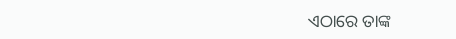ଏଠାରେ ତାଙ୍କ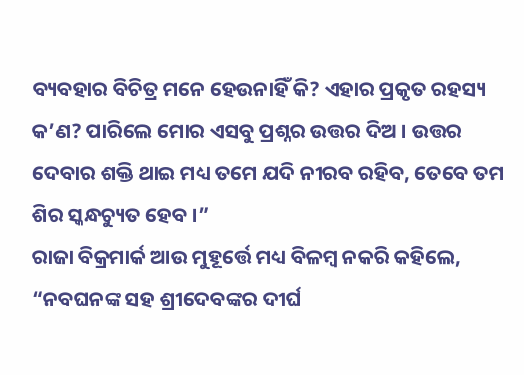ବ୍ୟବହାର ବିଚିତ୍ର ମନେ ହେଉନାହିଁ କି? ଏହାର ପ୍ରକୃତ ରହସ୍ୟ କ’ଣ? ପାରିଲେ ମୋର ଏସବୁ ପ୍ରଶ୍ନର ଉତ୍ତର ଦିଅ । ଉତ୍ତର ଦେବାର ଶକ୍ତି ଥାଇ ମଧ୍ୟ ତମେ ଯଦି ନୀରବ ରହିବ, ତେବେ ତମ ଶିର ସ୍କନ୍ଧଚ୍ୟୁତ ହେବ ।”
ରାଜା ବିକ୍ରମାର୍କ ଆଉ ମୁହୂର୍ତ୍ତେ ମଧ୍ୟ ବିଳମ୍ବ ନକରି କହିଲେ, “ନବଘନଙ୍କ ସହ ଶ୍ରୀଦେବଙ୍କର ଦୀର୍ଘ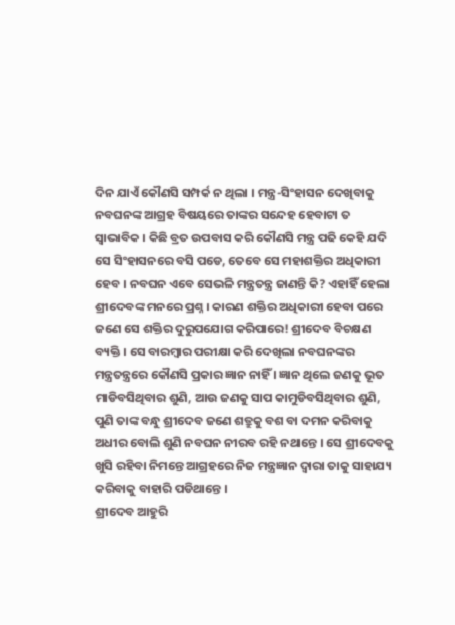ଦିନ ଯାଏଁ କୌଣସି ସମ୍ପର୍କ ନ ଥିଲା । ମନ୍ତ୍ର-ସିଂହାସନ ଦେଖିବାକୁ ନବଘନଙ୍କ ଆଗ୍ରହ ବିଷୟରେ ତାଙ୍କର ସନ୍ଦେହ ହେବାଟା ତ ସ୍ୱାଭାବିକ । କିଛି ବ୍ରତ ଉପବାସ କରି କୌଣସି ମନ୍ତ୍ର ପଢି କେହି ଯଦି ସେ ସିଂହାସନରେ ବସି ପଡେ, ତେବେ ସେ ମହାଶକ୍ତିର ଅଧିକାରୀ ହେବ । ନବଘନ ଏବେ ସେଭଳି ମନ୍ତ୍ରତନ୍ତ୍ର ଜାଣନ୍ତି କି? ଏହାହିଁ ହେଲା ଶ୍ରୀଦେବଙ୍କ ମନରେ ପ୍ରଶ୍ନ । କାରଣ ଶକ୍ତିର ଅଧିକାରୀ ହେବା ପରେ ଜଣେ ସେ ଶକ୍ତିର ଦୁରୁପଯୋଗ କରିପାରେ! ଶ୍ରୀଦେବ ବିଚକ୍ଷଣ ବ୍ୟକ୍ତି । ସେ ବାରମ୍ବାର ପରୀକ୍ଷା କରି ଦେଖିଲା ନବଘନଙ୍କର ମନ୍ତ୍ରତନ୍ତ୍ରରେ କୌଣସି ପ୍ରକାର ଜ୍ଞାନ ନାହିଁ । ଜ୍ଞାନ ଥିଲେ ଜଣକୁ ଭୂତ ମାଡିବସିଥିବାର ଶୁଣି, ଆଉ ଜଣକୁ ସାପ କାମୁଡିବସିଥିବାର ଶୁଣି, ପୁଣି ତାଙ୍କ ବନ୍ଧୁ ଶ୍ରୀଦେବ ଜଣେ ଶତ୍ରୁକୁ ବଶ ବା ଦମନ କରିବାକୁ ଅଧୀର ବୋଲି ଶୁଣି ନବଘନ ନୀରବ ରହି ନଥାନ୍ତେ । ସେ ଶ୍ରୀଦେବକୁ ଖୁସି ରହିବା ନିମନ୍ତେ ଆଗ୍ରହରେ ନିଜ ମନ୍ତ୍ରଜ୍ଞାନ ଦ୍ୱାରା ତାକୁ ସାହାଯ୍ୟ କରିବାକୁ ବାହାରି ପଡିଥାନ୍ତେ ।
ଶ୍ରୀଦେବ ଆହୁରି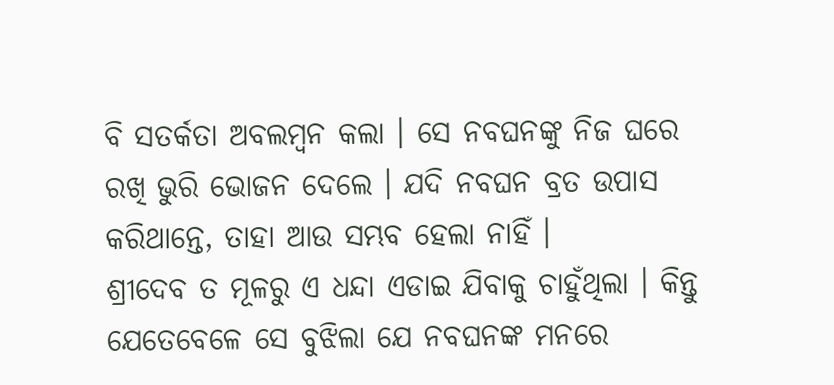ବି ସତର୍କତା ଅବଲମ୍ବନ କଲା । ସେ ନବଘନଙ୍କୁ ନିଜ ଘରେ ରଖି ଭୁରି ଭୋଜନ ଦେଲେ । ଯଦି ନବଘନ ବ୍ରତ ଉପାସ କରିଥାନ୍ତେ, ତାହା ଆଉ ସମ୍ଭବ ହେଲା ନାହିଁ ।
ଶ୍ରୀଦେବ ତ ମୂଳରୁ ଏ ଧନ୍ଦା ଏଡାଇ ଯିବାକୁ ଚାହୁଁଥିଲା । କିନ୍ତୁ ଯେତେବେଳେ ସେ ବୁଝିଲା ଯେ ନବଘନଙ୍କ ମନରେ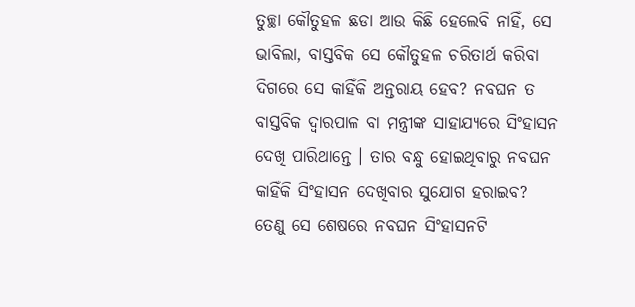ତୁଚ୍ଛା କୌତୁହଳ ଛଡା ଆଉ କିଛି ହେଲେବି ନାହିଁ, ସେ ଭାବିଲା, ବାସ୍ତବିକ ସେ କୌତୁହଳ ଚରିତାର୍ଥ କରିବା ଦିଗରେ ସେ କାହିଁକି ଅନ୍ତରାୟ ହେବ? ନବଘନ ତ ବାସ୍ତବିକ ଦ୍ୱାରପାଳ ବା ମନ୍ତ୍ରୀଙ୍କ ସାହାଯ୍ୟରେ ସିଂହାସନ ଦେଖି ପାରିଥାନ୍ତେ । ତାର ବନ୍ଧୁ ହୋଇଥିବାରୁ ନବଘନ କାହିଁକି ସିଂହାସନ ଦେଖିବାର ସୁଯୋଗ ହରାଇବ? ତେଣୁ ସେ ଶେଷରେ ନବଘନ ସିଂହାସନଟି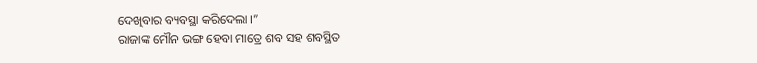ଦେଖିବାର ବ୍ୟବସ୍ଥା କରିଦେଲା ।”
ରାଜାଙ୍କ ମୌନ ଭଙ୍ଗ ହେବା ମାତ୍ରେ ଶବ ସହ ଶବସ୍ଥିତ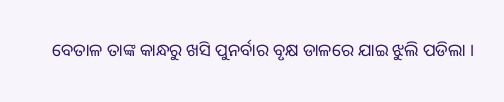ବେତାଳ ତାଙ୍କ କାନ୍ଧରୁ ଖସି ପୁନର୍ବାର ବୃକ୍ଷ ଡାଳରେ ଯାଇ ଝୁଲି ପଡିଲା ।